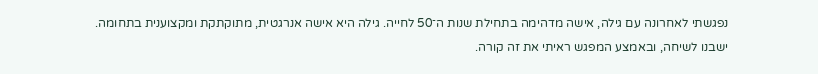נפגשתי לאחרונה עם גילה, אישה מדהימה בתחילת שנות ה־50 לחייה. גילה היא אישה אנרגטית, מתוקתקת ומקצוענית בתחומה. ישבנו לשיחה, ובאמצע המפגש ראיתי את זה קורה.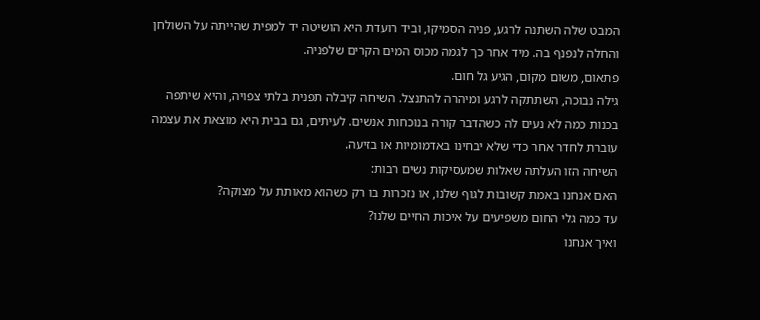המבט שלה השתנה לרגע, פניה הסמיקו, וביד רועדת היא הושיטה יד למפית שהייתה על השולחן והחלה לנפנף בה. מיד אחר כך לגמה מכוס המים הקרים שלפניה.
פתאום, משום מקום, הגיע גל חום.
גילה נבוכה, השתתקה לרגע ומיהרה להתנצל. השיחה קיבלה תפנית בלתי צפויה, והיא שיתפה בכנות כמה לא נעים לה כשהדבר קורה בנוכחות אנשים. לעיתים, גם בבית היא מוצאת את עצמה עוברת לחדר אחר כדי שלא יבחינו באדמומיות או בזיעה.
השיחה הזו העלתה שאלות שמעסיקות נשים רבות:
האם אנחנו באמת קשובות לגוף שלנו, או נזכרות בו רק כשהוא מאותת על מצוקה?
עד כמה גלי החום משפיעים על איכות החיים שלנו?
ואיך אנחנו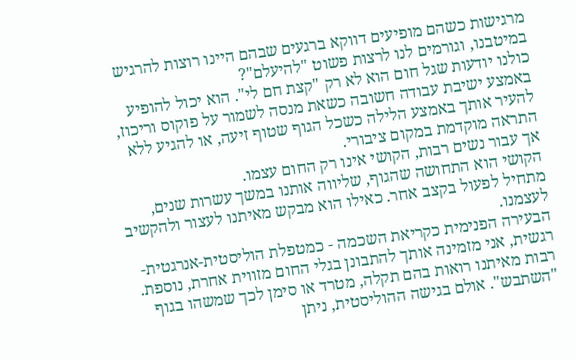מרגישות כשהם מופיעים דווקא ברגעים שבהם היינו רוצות להרגיש במיטבנו, וגורמים לנו לרצות פשוט "להיעלם"?
כולנו יודעות שגל חום הוא לא רק "קצת חם לי". הוא יכול להופיע באמצע ישיבת עבודה חשובה כשאת מנסה לשמור על פוקוס וריכוז, להעיר אותך באמצע הלילה כשכל הגוף שטוף זיעה, או להגיע ללא התראה מוקדמת במקום ציבורי.
אך עבור נשים רבות, הקושי אינו רק החום עצמו.
הקושי הוא התחושה שהגוף, שליווה אותנו במשך עשרות שנים, מתחיל לפעול בקצב אחר. כאילו הוא מבקש מאיתנו לעצור ולהקשיב לעצמנו.
הבעירה הפנימית כקריאת השכמה - כמטפלת הוליסטית-אנרגטית-רגשית, אני מזמינה אותך להתבונן בגלי החום מזווית אחרת, נוספת.
רבות מאיתנו רואות בהם תקלה, מטרד או סימן לכך שמשהו בגוף "השתבש". אולם בגישה ההוליסטית, ניתן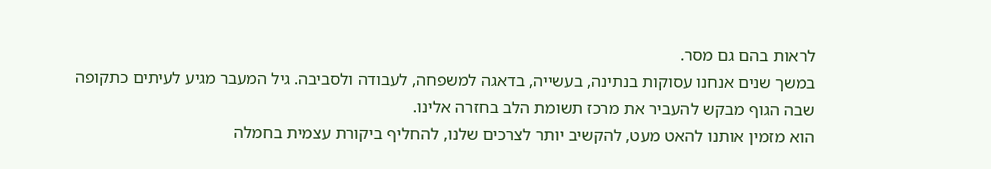לראות בהם גם מסר.
במשך שנים אנחנו עסוקות בנתינה, בעשייה, בדאגה למשפחה, לעבודה ולסביבה. גיל המעבר מגיע לעיתים כתקופה שבה הגוף מבקש להעביר את מרכז תשומת הלב בחזרה אלינו.
הוא מזמין אותנו להאט מעט, להקשיב יותר לצרכים שלנו, להחליף ביקורת עצמית בחמלה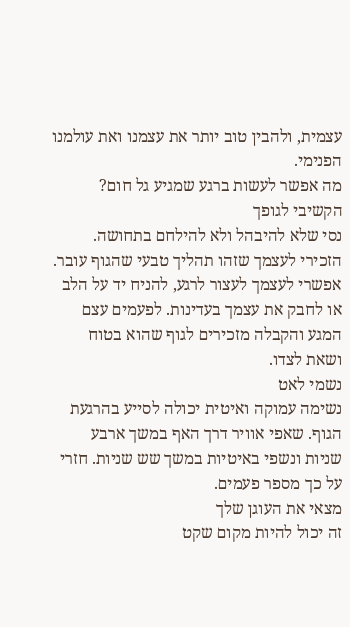עצמית, ולהבין טוב יותר את עצמנו ואת עולמנו הפנימי.
מה אפשר לעשות ברגע שמגיע גל חום?
הקשיבי לגופך
נסי שלא להיבהל ולא להילחם בתחושה. הזכירי לעצמך שזהו תהליך טבעי שהגוף עובר. אפשרי לעצמך לעצור לרגע, להניח יד על הלב או לחבק את עצמך בעדינות. לפעמים עצם המגע והקבלה מזכירים לגוף שהוא בטוח ושאת לצדו.
נשמי לאט
נשימה עמוקה ואיטית יכולה לסייע בהרגעת הגוף. שאפי אוויר דרך האף במשך ארבע שניות ונשפי באיטיות במשך שש שניות. חזרי על כך מספר פעמים.
מצאי את העוגן שלך
זה יכול להיות מקום שקט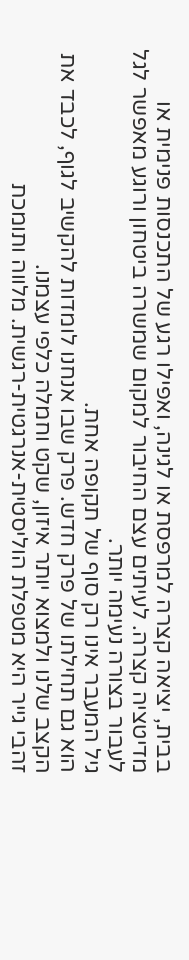בבית, יציאה קצרה למרפסת או לגינה, ואפילו רגע של התכנסות פנימית או מדיטציה קצרה. לעיתים עצם החיבור למקום שמשרה ביטחון ורוגע מאפשר לגל לעבור בצורה נעימה יותר.
גיל המעבר אינו רק סוף של תקופה אחת.
הוא גם תחילתו של פרק חדש. פרק שבו אנחנו לומדות להקשיב לגוף, לכבד את הקצב שלנו ולמצוא יותר איזון, שקט וחמלה כלפי עצמנו.
זהבי גייר היא מטפלת הוליסטית-אנרגטית-רגשית. מלווה ותומכת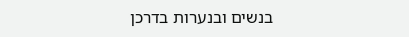בנשים ובנערות בדרכן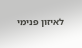לאיזון פנימי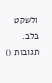ולשקט בלב.
תגובות ()